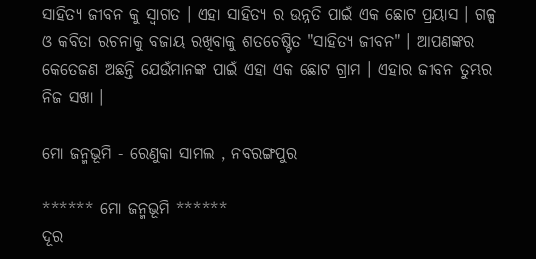ସାହିତ୍ୟ ଜୀବନ କୁ ସ୍ୱାଗତ । ଏହା ସାହିତ୍ୟ ର ଉନ୍ନତି ପାଇଁ ଏକ ଛୋଟ ପ୍ରୟାସ । ଗଳ୍ପ ଓ କବିତା ରଚନାକୁ ବଜାୟ ରଖିବାକୁ ଶତଚେଷ୍ଟିତ "ସାହିତ୍ୟ ଜୀବନ" । ଆପଣଙ୍କର କେତେଜଣ ଅଛନ୍ତି ଯେଉଁମାନଙ୍କ ପାଇଁ ଏହା ଏକ ଛୋଟ ଗ୍ରାମ । ଏହାର ଜୀବନ ତୁମ୍ଭର ନିଜ ସଖା ।

ମୋ ଜନ୍ମଭୂମି - ରେଣୁକା ସାମଲ , ନବରଙ୍ଗପୁର

****** ମୋ ଜନ୍ମଭୂମି ******
ଦୂର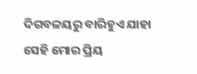ଦିଗବଳୟରୁ ବାରିହୁଏ ଯାହା
ସେହି ମୋର ପ୍ରିୟ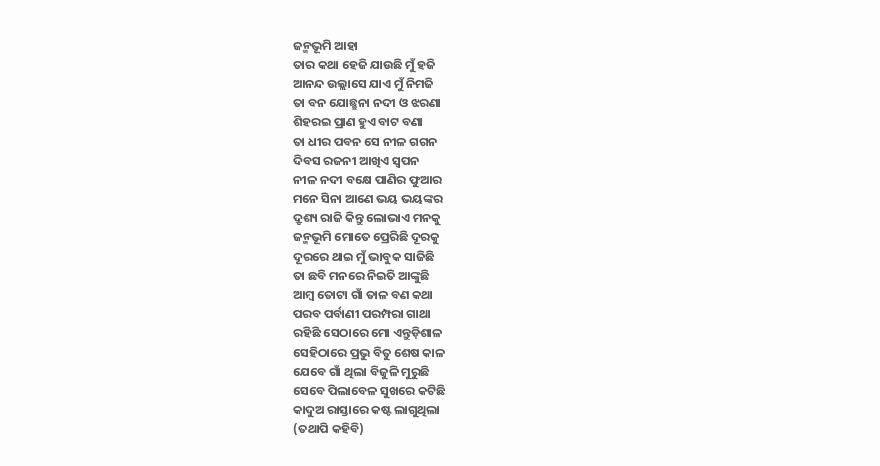ଜନ୍ମଭୂମି ଆହା
ତାର କଥା ହେଜି ଯାଉଛି ମୁଁ ହଜି
ଆନନ୍ଦ ଉଲ୍ଲାସେ ଯାଏ ମୁଁ ନିମଜି
ତା ବନ ଯୋଛ୍ଛନା ନଦୀ ଓ ଝରଣା
ଶିହରଇ ପ୍ରାଣ ହୁଏ ବାଟ ବଣା
ତା ଧୀର ପବନ ସେ ନୀଳ ଗଗନ
ଦିବସ ରଜନୀ ଆଖିଏ ସ୍ୱପନ
ନୀଳ ନଦୀ ବକ୍ଷେ ପାଣିର ଫୁଆର
ମନେ ସିନା ଆଣେ ଭୟ ଭୟଙ୍କର
ଦ୍ରୃଶ୍ୟ ରାଜି କିନ୍ତୁ ଲୋଭାଏ ମନକୁ
ଜନ୍ମଭୂମି ମୋତେ ପ୍ରେରିଛି ଦୂରକୁ
ଦୂରରେ ଥାଇ ମୁଁ ଭାବୁକ ସାଜିଛି
ତା ଛବି ମନରେ ନିଇତି ଆଙ୍କୁଛି
ଆମ୍ବ ତୋଟା ଗାଁ ତାଳ ବଣ କଥା
ପରବ ପର୍ବାଣୀ ପରମ୍ପରା ଗାଥା
ରହିଛି ସେଠାରେ ମୋ ଏନ୍ତୁଡ଼ିଶାଳ
ସେହିଠାରେ ପ୍ରଭୁ ବିତୁ ଶେଷ କାଳ
ଯେବେ ଗାଁ ଥିଲା ବିଜୁଳି ମୁରୁଛି
ସେବେ ପିଲାବେଳ ସୁଖରେ କଟିଛି
କାଦୁଅ ରାସ୍ତାରେ କଷ୍ଟ ଲାଗୁଥିଲା
(ତଥାପି କହିବି)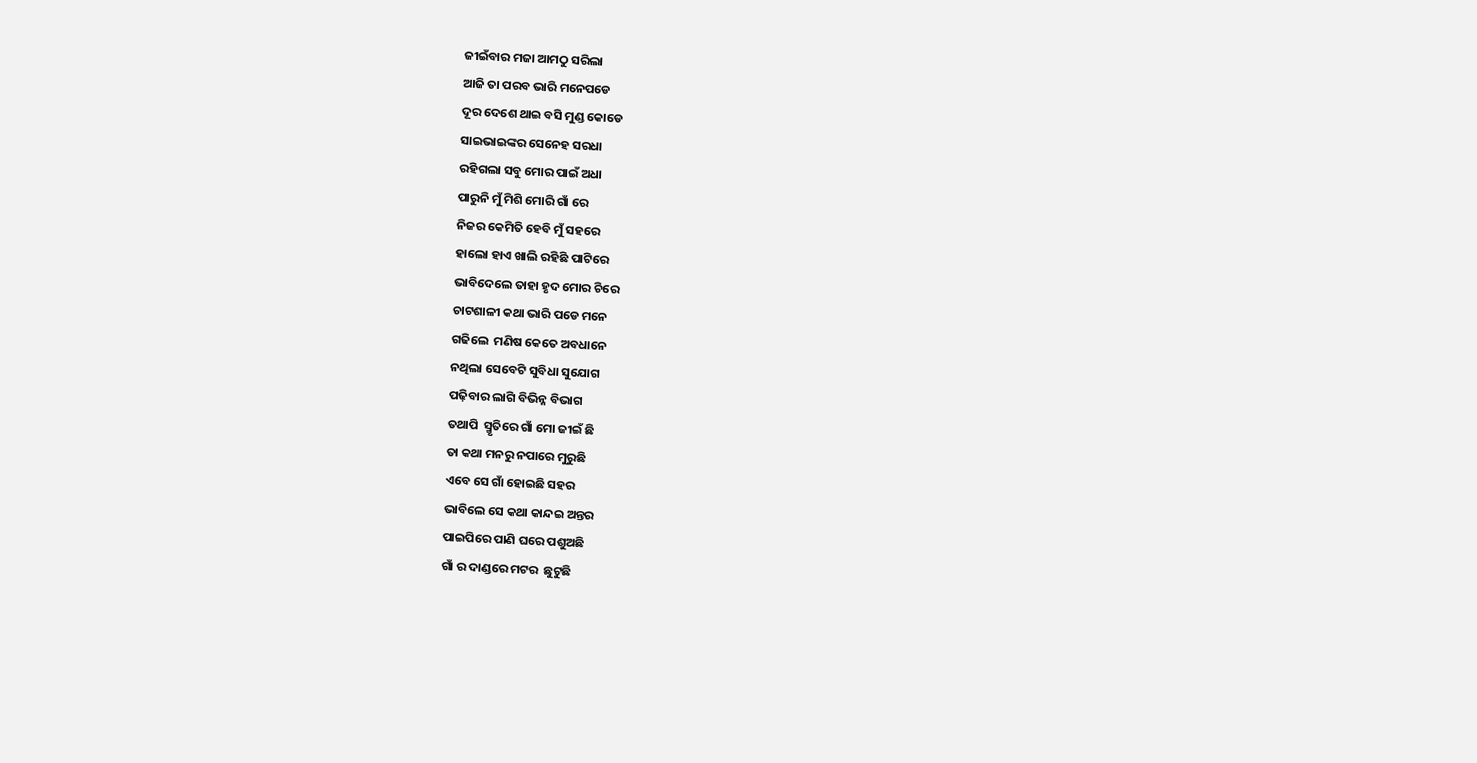ଜୀଇଁବାର ମଜା ଆମଠୁ ସରିଲା
ଆଜି ତା ପରବ ଭାରି ମନେପଡେ
ଦୂର ଦେଶେ ଥାଇ ବସି ମୁଣ୍ଡ କୋଡେ
ସାଇଭାଇଙ୍କର ସେନେହ ସରଧା
ରହିଗଲା ସବୁ ମୋର ପାଇଁ ଅଧା
ପାରୁନି ମୁଁ ମିଶି ମୋରି ଗାଁ ରେ
ନିଜର କେମିତି ହେବି ମୁଁ ସହରେ
ହାଲୋ ହାଏ ଖାଲି ରହିଛି ପାଟିରେ
ଭାବିଦେଲେ ତାହା ହୃଦ ମୋର ଚିରେ
ଚାଟଶାଳୀ କଥା ଭାରି ପଡେ ମନେ
ଗଢିଲେ  ମଣିଷ କେତେ ଅବଧାନେ
ନଥିଲା ସେବେଟି ସୁବିଧା ସୁଯୋଗ
ପଢ଼ିବାର ଲାଗି ବିଭିନ୍ନ ବିଭାଗ
ତଥାପି  ସ୍ମୃତିରେ ଗାଁ ମୋ ଜୀଇଁ ଛି
ତା କଥା ମନରୁ ନପାରେ ମୁରୁଛି
ଏବେ ସେ ଗାଁ ହୋଇଛି ସହର
ଭାବିଲେ ସେ କଥା କାନ୍ଦଇ ଅନ୍ତର
ପାଇପିରେ ପାଣି ଘରେ ପଶୁଅଛି
ଗାଁ ର ଦାଣ୍ଡରେ ମଟର  ଛୁଟୁଛି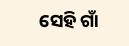ସେହି ଗାଁ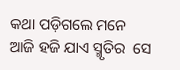କଥା ପଡ଼ିଗଲେ ମନେ
ଆଜି ହଜି ଯାଏ ସ୍ମୃତିର  ସେ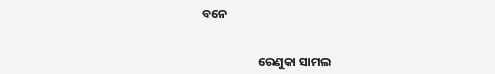ବନେ


                    ରେଣୁକା ସାମଲ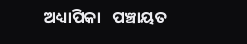ଅଧ୍ୟାପିକା   ପଞ୍ଚାୟତ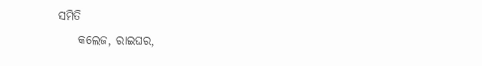ସମିତି
    କଲେଜ, ରାଇଘର,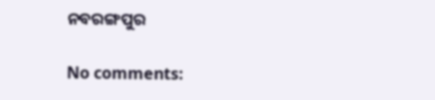ନବରଙ୍ଗପୁର

No comments: